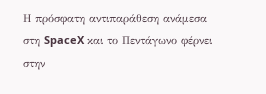Η πρόσφατη αντιπαράθεση ανάμεσα στη SpaceX και το Πεντάγωνο φέρνει στην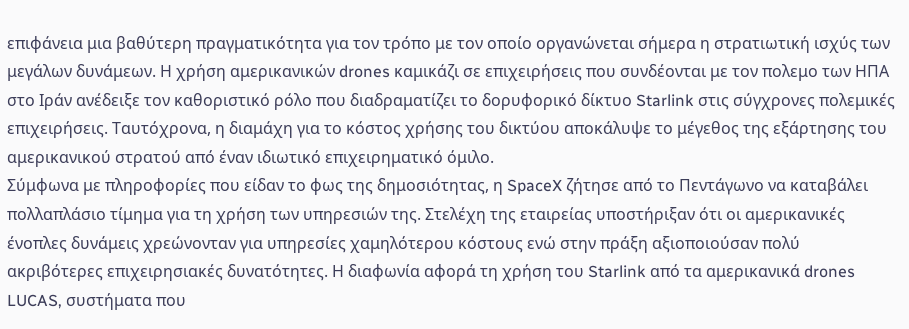επιφάνεια μια βαθύτερη πραγματικότητα για τον τρόπο με τον οποίο οργανώνεται σήμερα η στρατιωτική ισχύς των μεγάλων δυνάμεων. Η χρήση αμερικανικών drones καμικάζι σε επιχειρήσεις που συνδέονται με τον πολεμο των ΗΠΑ στο Ιράν ανέδειξε τον καθοριστικό ρόλο που διαδραματίζει το δορυφορικό δίκτυο Starlink στις σύγχρονες πολεμικές επιχειρήσεις. Ταυτόχρονα, η διαμάχη για το κόστος χρήσης του δικτύου αποκάλυψε το μέγεθος της εξάρτησης του αμερικανικού στρατού από έναν ιδιωτικό επιχειρηματικό όμιλο.
Σύμφωνα με πληροφορίες που είδαν το φως της δημοσιότητας, η SpaceX ζήτησε από το Πεντάγωνο να καταβάλει πολλαπλάσιο τίμημα για τη χρήση των υπηρεσιών της. Στελέχη της εταιρείας υποστήριξαν ότι οι αμερικανικές ένοπλες δυνάμεις χρεώνονταν για υπηρεσίες χαμηλότερου κόστους ενώ στην πράξη αξιοποιούσαν πολύ ακριβότερες επιχειρησιακές δυνατότητες. Η διαφωνία αφορά τη χρήση του Starlink από τα αμερικανικά drones LUCAS, συστήματα που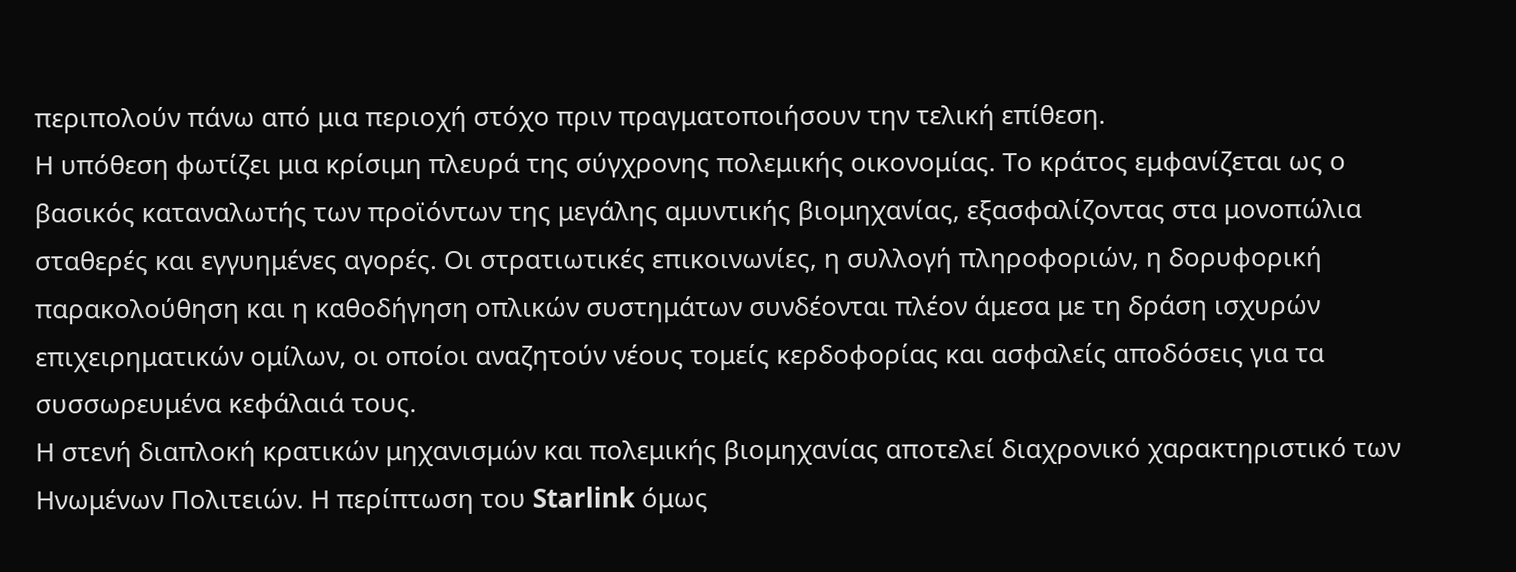περιπολούν πάνω από μια περιοχή στόχο πριν πραγματοποιήσουν την τελική επίθεση.
Η υπόθεση φωτίζει μια κρίσιμη πλευρά της σύγχρονης πολεμικής οικονομίας. Το κράτος εμφανίζεται ως ο βασικός καταναλωτής των προϊόντων της μεγάλης αμυντικής βιομηχανίας, εξασφαλίζοντας στα μονοπώλια σταθερές και εγγυημένες αγορές. Οι στρατιωτικές επικοινωνίες, η συλλογή πληροφοριών, η δορυφορική παρακολούθηση και η καθοδήγηση οπλικών συστημάτων συνδέονται πλέον άμεσα με τη δράση ισχυρών επιχειρηματικών ομίλων, οι οποίοι αναζητούν νέους τομείς κερδοφορίας και ασφαλείς αποδόσεις για τα συσσωρευμένα κεφάλαιά τους.
Η στενή διαπλοκή κρατικών μηχανισμών και πολεμικής βιομηχανίας αποτελεί διαχρονικό χαρακτηριστικό των Ηνωμένων Πολιτειών. Η περίπτωση του Starlink όμως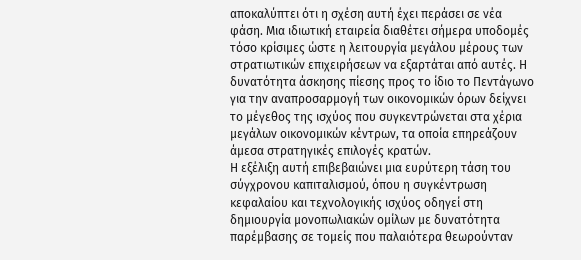αποκαλύπτει ότι η σχέση αυτή έχει περάσει σε νέα φάση. Μια ιδιωτική εταιρεία διαθέτει σήμερα υποδομές τόσο κρίσιμες ώστε η λειτουργία μεγάλου μέρους των στρατιωτικών επιχειρήσεων να εξαρτάται από αυτές. Η δυνατότητα άσκησης πίεσης προς το ίδιο το Πεντάγωνο για την αναπροσαρμογή των οικονομικών όρων δείχνει το μέγεθος της ισχύος που συγκεντρώνεται στα χέρια μεγάλων οικονομικών κέντρων, τα οποία επηρεάζουν άμεσα στρατηγικές επιλογές κρατών.
Η εξέλιξη αυτή επιβεβαιώνει μια ευρύτερη τάση του σύγχρονου καπιταλισμού, όπου η συγκέντρωση κεφαλαίου και τεχνολογικής ισχύος οδηγεί στη δημιουργία μονοπωλιακών ομίλων με δυνατότητα παρέμβασης σε τομείς που παλαιότερα θεωρούνταν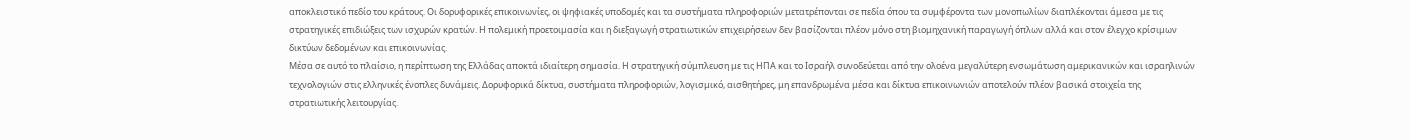αποκλειστικό πεδίο του κράτους. Οι δορυφορικές επικοινωνίες, οι ψηφιακές υποδομές και τα συστήματα πληροφοριών μετατρέπονται σε πεδία όπου τα συμφέροντα των μονοπωλίων διαπλέκονται άμεσα με τις στρατηγικές επιδιώξεις των ισχυρών κρατών. Η πολεμική προετοιμασία και η διεξαγωγή στρατιωτικών επιχειρήσεων δεν βασίζονται πλέον μόνο στη βιομηχανική παραγωγή όπλων αλλά και στον έλεγχο κρίσιμων δικτύων δεδομένων και επικοινωνίας.
Μέσα σε αυτό το πλαίσιο, η περίπτωση της Ελλάδας αποκτά ιδιαίτερη σημασία. Η στρατηγική σύμπλευση με τις ΗΠΑ και το Ισραήλ συνοδεύεται από την ολοένα μεγαλύτερη ενσωμάτωση αμερικανικών και ισραηλινών τεχνολογιών στις ελληνικές ένοπλες δυνάμεις. Δορυφορικά δίκτυα, συστήματα πληροφοριών, λογισμικό, αισθητήρες, μη επανδρωμένα μέσα και δίκτυα επικοινωνιών αποτελούν πλέον βασικά στοιχεία της στρατιωτικής λειτουργίας.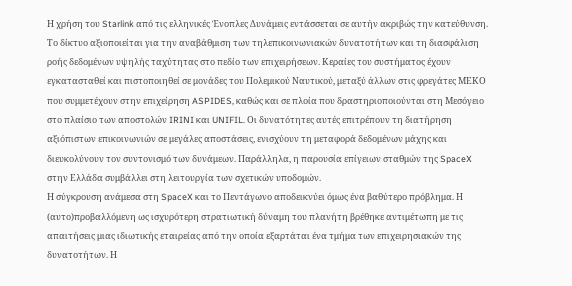Η χρήση του Starlink από τις ελληνικές Ένοπλες Δυνάμεις εντάσσεται σε αυτήν ακριβώς την κατεύθυνση. Το δίκτυο αξιοποιείται για την αναβάθμιση των τηλεπικοινωνιακών δυνατοτήτων και τη διασφάλιση ροής δεδομένων υψηλής ταχύτητας στο πεδίο των επιχειρήσεων. Κεραίες του συστήματος έχουν εγκατασταθεί και πιστοποιηθεί σε μονάδες του Πολεμικού Ναυτικού, μεταξύ άλλων στις φρεγάτες ΜΕΚΟ που συμμετέχουν στην επιχείρηση ASPIDES, καθώς και σε πλοία που δραστηριοποιούνται στη Μεσόγειο στο πλαίσιο των αποστολών IRINI και UNIFIL. Οι δυνατότητες αυτές επιτρέπουν τη διατήρηση αξιόπιστων επικοινωνιών σε μεγάλες αποστάσεις, ενισχύουν τη μεταφορά δεδομένων μάχης και διευκολύνουν τον συντονισμό των δυνάμεων. Παράλληλα, η παρουσία επίγειων σταθμών της SpaceX στην Ελλάδα συμβάλλει στη λειτουργία των σχετικών υποδομών.
Η σύγκρουση ανάμεσα στη SpaceX και το Πεντάγωνο αποδεικνύει όμως ένα βαθύτερο πρόβλημα. Η (αυτο)προβαλλόμενη ως ισχυρότερη στρατιωτική δύναμη του πλανήτη βρέθηκε αντιμέτωπη με τις απαιτήσεις μιας ιδιωτικής εταιρείας από την οποία εξαρτάται ένα τμήμα των επιχειρησιακών της δυνατοτήτων. Η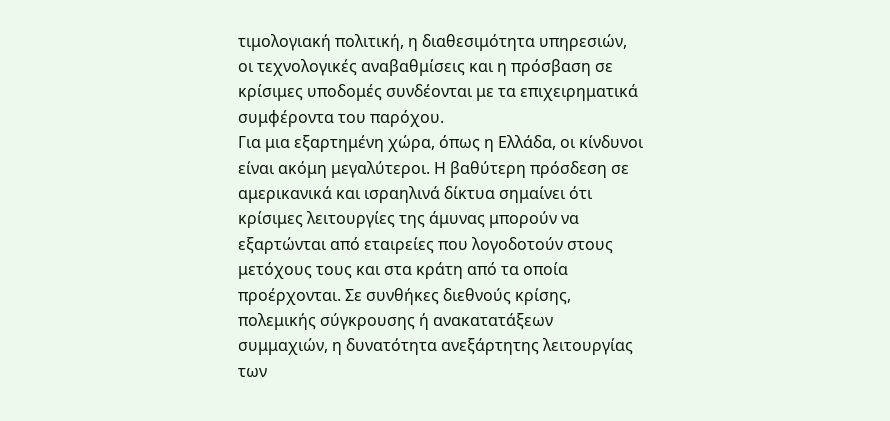τιμολογιακή πολιτική, η διαθεσιμότητα υπηρεσιών, οι τεχνολογικές αναβαθμίσεις και η πρόσβαση σε κρίσιμες υποδομές συνδέονται με τα επιχειρηματικά συμφέροντα του παρόχου.
Για μια εξαρτημένη χώρα, όπως η Ελλάδα, οι κίνδυνοι είναι ακόμη μεγαλύτεροι. Η βαθύτερη πρόσδεση σε αμερικανικά και ισραηλινά δίκτυα σημαίνει ότι κρίσιμες λειτουργίες της άμυνας μπορούν να εξαρτώνται από εταιρείες που λογοδοτούν στους μετόχους τους και στα κράτη από τα οποία προέρχονται. Σε συνθήκες διεθνούς κρίσης, πολεμικής σύγκρουσης ή ανακατατάξεων συμμαχιών, η δυνατότητα ανεξάρτητης λειτουργίας των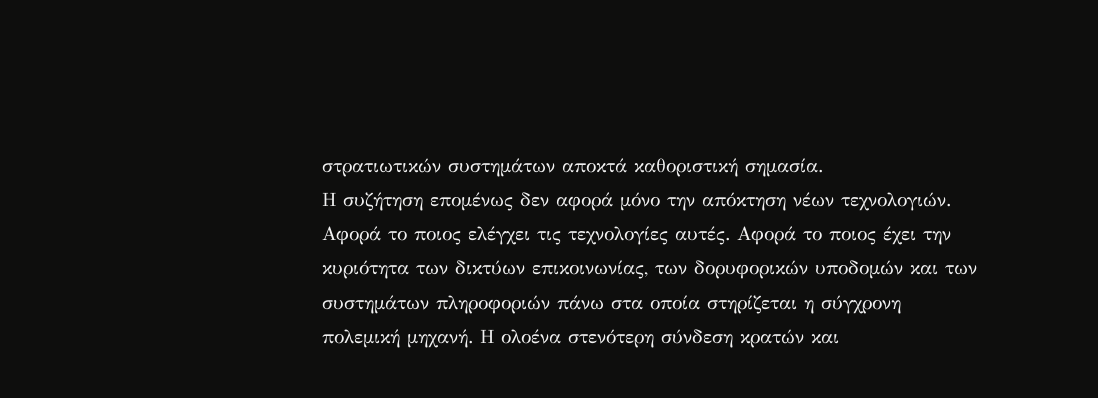στρατιωτικών συστημάτων αποκτά καθοριστική σημασία.
Η συζήτηση επομένως δεν αφορά μόνο την απόκτηση νέων τεχνολογιών. Αφορά το ποιος ελέγχει τις τεχνολογίες αυτές. Αφορά το ποιος έχει την κυριότητα των δικτύων επικοινωνίας, των δορυφορικών υποδομών και των συστημάτων πληροφοριών πάνω στα οποία στηρίζεται η σύγχρονη πολεμική μηχανή. Η ολοένα στενότερη σύνδεση κρατών και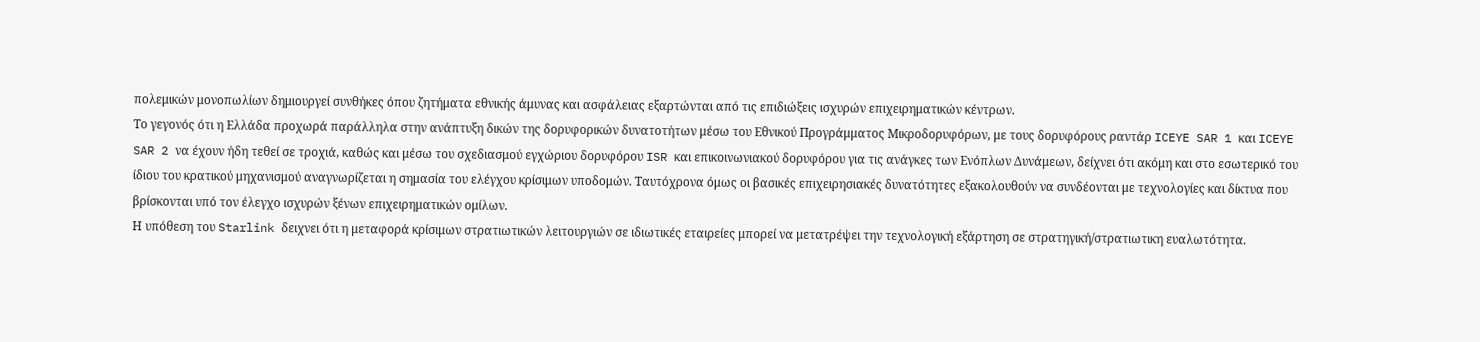πολεμικών μονοπωλίων δημιουργεί συνθήκες όπου ζητήματα εθνικής άμυνας και ασφάλειας εξαρτώνται από τις επιδιώξεις ισχυρών επιχειρηματικών κέντρων.
Το γεγονός ότι η Ελλάδα προχωρά παράλληλα στην ανάπτυξη δικών της δορυφορικών δυνατοτήτων μέσω του Εθνικού Προγράμματος Μικροδορυφόρων, με τους δορυφόρους ραντάρ ICEYE SAR 1 και ICEYE SAR 2 να έχουν ήδη τεθεί σε τροχιά, καθώς και μέσω του σχεδιασμού εγχώριου δορυφόρου ISR και επικοινωνιακού δορυφόρου για τις ανάγκες των Ενόπλων Δυνάμεων, δείχνει ότι ακόμη και στο εσωτερικό του ίδιου του κρατικού μηχανισμού αναγνωρίζεται η σημασία του ελέγχου κρίσιμων υποδομών. Ταυτόχρονα όμως οι βασικές επιχειρησιακές δυνατότητες εξακολουθούν να συνδέονται με τεχνολογίες και δίκτυα που βρίσκονται υπό τον έλεγχο ισχυρών ξένων επιχειρηματικών ομίλων.
Η υπόθεση του Starlink δειχνει ότι η μεταφορά κρίσιμων στρατιωτικών λειτουργιών σε ιδιωτικές εταιρείες μπορεί να μετατρέψει την τεχνολογική εξάρτηση σε στρατηγική/στρατιωτικη ευαλωτότητα.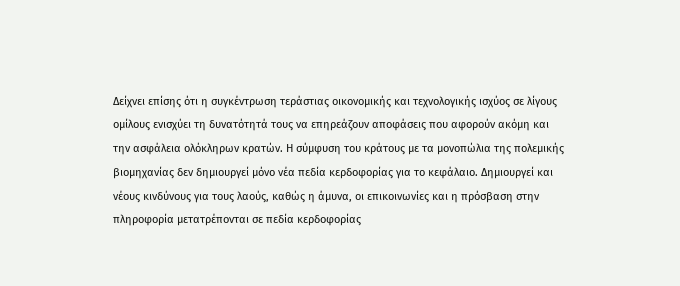Δείχνει επίσης ότι η συγκέντρωση τεράστιας οικονομικής και τεχνολογικής ισχύος σε λίγους ομίλους ενισχύει τη δυνατότητά τους να επηρεάζουν αποφάσεις που αφορούν ακόμη και την ασφάλεια ολόκληρων κρατών. Η σύμφυση του κράτους με τα μονοπώλια της πολεμικής βιομηχανίας δεν δημιουργεί μόνο νέα πεδία κερδοφορίας για το κεφάλαιο. Δημιουργεί και νέους κινδύνους για τους λαούς, καθώς η άμυνα, οι επικοινωνίες και η πρόσβαση στην πληροφορία μετατρέπονται σε πεδία κερδοφορίας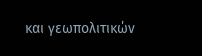και γεωπολιτικών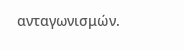ανταγωνισμών.